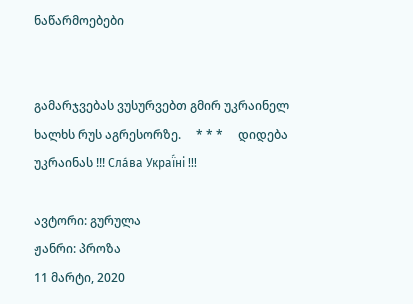ნაწარმოებები


გამარჯვებას ვუსურვებთ გმირ უკრაინელ ხალხს რუს აგრესორზე.     * * *     დიდება უკრაინას !!! Сла́ва Украї́ні !!!

ავტორი: გურულა
ჟანრი: პროზა
11 მარტი, 2020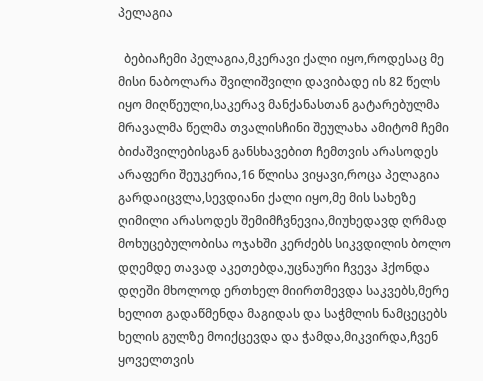პელაგია

  ბებიაჩემი პელაგია,მკერავი ქალი იყო,როდესაც მე მისი ნაბოლარა შვილიშვილი დავიბადე ის 82 წელს იყო მიღწეული,საკერავ მანქანასთან გატარებულმა მრავალმა წელმა თვალისჩინი შეულახა ამიტომ ჩემი ბიძაშვილებისგან განსხავებით ჩემთვის არასოდეს არაფერი შეუკერია,16 წლისა ვიყავი,როცა პელაგია გარდაიცვლა,სევდიანი ქალი იყო,მე მის სახეზე ღიმილი არასოდეს შემიმჩვნევია,მიუხედავდ ღრმად მოხუცებულობისა ოჯახში კერძებს სიკვდილის ბოლო დღემდე თავად აკეთებდა,უცნაური ჩვევა ჰქონდა დღეში მხოლოდ ერთხელ მიირთმევდა საკვებს,მერე ხელით გადაწმენდა მაგიდას და საჭმლის ნამცეცებს ხელის გულზე მოიქცევდა და ჭამდა,მიკვირდა,ჩვენ ყოველთვის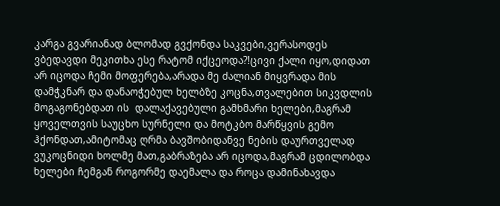კარგა გვარიანად ბლომად გვქონდა საკვები,ვერასოდეს ვბედავდი მეკითხა ესე რატომ იქცეოდა?!ცივი ქალი იყო,დიდათ არ იცოდა ჩემი მოფერება,არადა მე ძალიან მიყვრადა მის დამჭკნარ და დანაოჭებულ ხელბზე კოცნა,თვალებით სიკვდლის მოგაგონებდათ ის  დალაქავებული გამხმარი ხელები,მაგრამ ყოველთვის საუცხო სურნელი და მოტკბო მარწყვის გემო ჰქონდათ,ამიტომაც ღრმა ბავშობიდანვე ნების დაურთველად ვუკოცნიდი ხოლმე მათ,გაბრაზება არ იცოდა,მაგრამ ცდილობდა ხელები ჩემგან როგორმე დაემალა და როცა დამინახავდა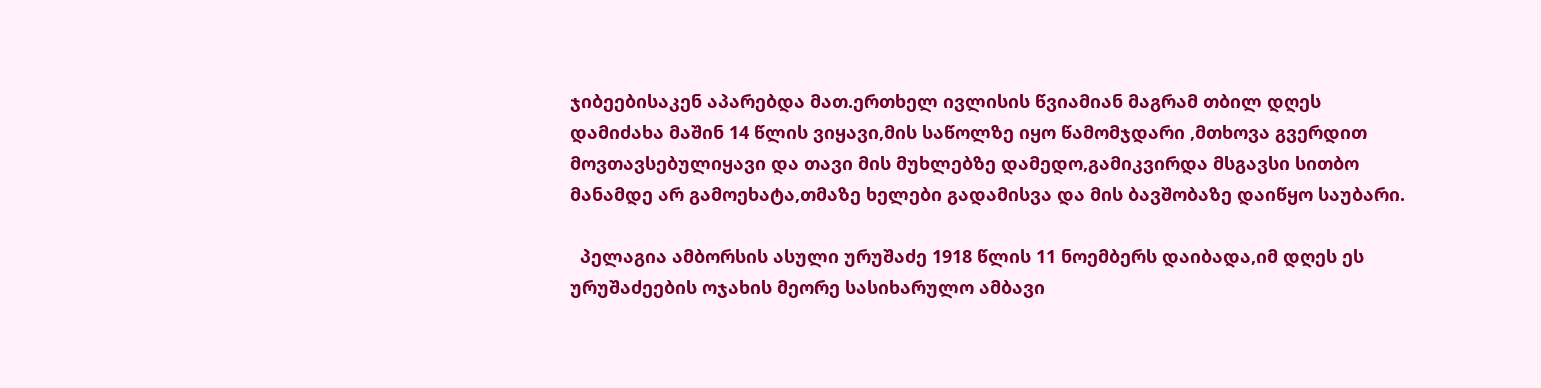ჯიბეებისაკენ აპარებდა მათ.ერთხელ ივლისის წვიამიან მაგრამ თბილ დღეს დამიძახა მაშინ 14 წლის ვიყავი,მის საწოლზე იყო წამომჯდარი ,მთხოვა გვერდით მოვთავსებულიყავი და თავი მის მუხლებზე დამედო,გამიკვირდა მსგავსი სითბო მანამდე არ გამოეხატა,თმაზე ხელები გადამისვა და მის ბავშობაზე დაიწყო საუბარი.

  პელაგია ამბორსის ასული ურუშაძე 1918 წლის 11 ნოემბერს დაიბადა,იმ დღეს ეს ურუშაძეების ოჯახის მეორე სასიხარულო ამბავი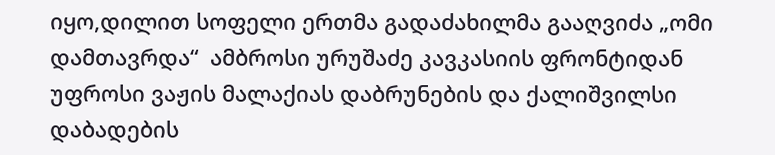იყო,დილით სოფელი ერთმა გადაძახილმა გააღვიძა „ომი დამთავრდა“  ამბროსი ურუშაძე კავკასიის ფრონტიდან უფროსი ვაჟის მალაქიას დაბრუნების და ქალიშვილსი დაბადების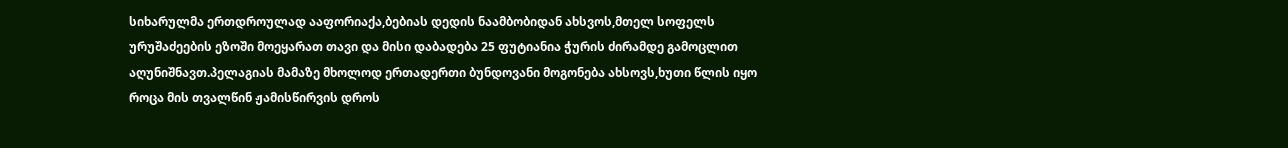სიხარულმა ერთდროულად ააფორიაქა,ბებიას დედის ნაამბობიდან ახსვოს,მთელ სოფელს ურუშაძეების ეზოში მოეყარათ თავი და მისი დაბადება 25 ფუტიანია ჭურის ძირამდე გამოცლით აღუნიშნავთ.პელაგიას მამაზე მხოლოდ ერთადერთი ბუნდოვანი მოგონება ახსოვს,ხუთი წლის იყო როცა მის თვალწინ ჟამისწირვის დროს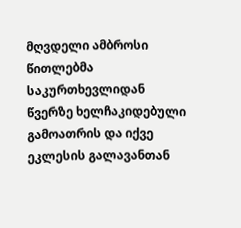მღვდელი ამბროსი წითლებმა საკურთხევლიდან წვერზე ხელჩაკიდებული გამოათრის და იქვე ეკლესის გალავანთან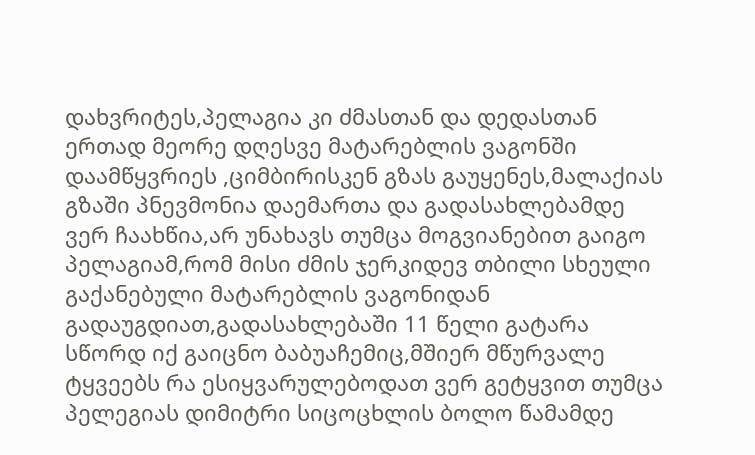დახვრიტეს,პელაგია კი ძმასთან და დედასთან ერთად მეორე დღესვე მატარებლის ვაგონში დაამწყვრიეს ,ციმბირისკენ გზას გაუყენეს,მალაქიას გზაში პნევმონია დაემართა და გადასახლებამდე ვერ ჩაახწია,არ უნახავს თუმცა მოგვიანებით გაიგო პელაგიამ,რომ მისი ძმის ჯერკიდევ თბილი სხეული გაქანებული მატარებლის ვაგონიდან გადაუგდიათ,გადასახლებაში 11 წელი გატარა სწორდ იქ გაიცნო ბაბუაჩემიც,მშიერ მწურვალე ტყვეებს რა ესიყვარულებოდათ ვერ გეტყვით თუმცა პელეგიას დიმიტრი სიცოცხლის ბოლო წამამდე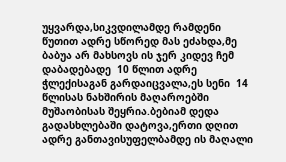უყვარდა,სიკვდილამდე რამდენი წუთით ადრე სწორედ მას ეძახდა,მე ბაბუა არ მახსოვს ის ჯერ კიდევ ჩემ დაბადებადე  10 წლით ადრე ჭლექისაგან გარდაიცვალა,ეს სენი  14 წლისას ნახშირის მაღაროებში მუშაობისას შეყრია.ბებიამ დედა გადასხლებაში დატოვა,ერთი დღით ადრე განთავისუფელბამდე ის მაღალი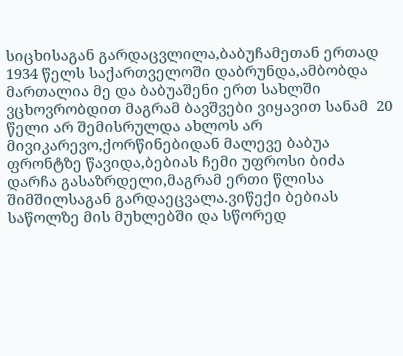სიცხისაგან გარდაცვლილა,ბაბუჩამეთან ერთად 1934 წელს საქართველოში დაბრუნდა,ამბობდა მართალია მე და ბაბუაშენი ერთ სახლში ვცხოვრობდით მაგრამ ბავშვები ვიყავით სანამ  20 წელი არ შემისრულდა ახლოს არ მივიკარევო,ქორწინებიდან მალევე ბაბუა ფრონტზე წავიდა,ბებიას ჩემი უფროსი ბიძა დარჩა გასაზრდელი,მაგრამ ერთი წლისა შიმშილსაგან გარდაეცვალა.ვიწექი ბებიას საწოლზე მის მუხლებში და სწორედ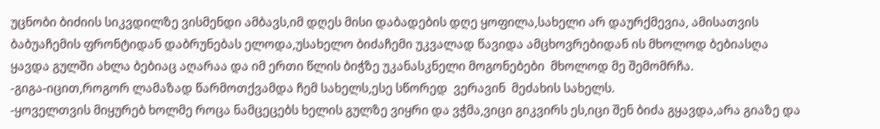უცნობი ბიძიის სიკვდილზე ვისმენდი ამბავს,იმ დღეს მისი დაბადების დღე ყოფილა,სახელი არ დაურქმევია, ამისათვის ბაბუაჩემის ფრონტიდან დაბრუნებას ელოდა,უსახელო ბიძაჩემი უკვალად წავიდა ამცხოვრებიდან ის მხოლოდ ბებიასღა ყავდა გულში ახლა ბებიაც აღარაა და იმ ერთი წლის ბიჭზე უკანასკნელი მოგონებები  მხოლოდ მე შემომრჩა.
-გიგა-იცით,როგორ ლამაზად წარმოთქვამდა ჩემ სახელს,ესე სწორედ  ვერავინ  მეძახის სახელს.
-ყოველთვის მიყურებ ხოლმე როცა ნამცეცებს ხელის გულზე ვიყრი და ვჭმა,ვიცი გიკვირს ეს,იცი შენ ბიძა გყავდა,არა გიაზე და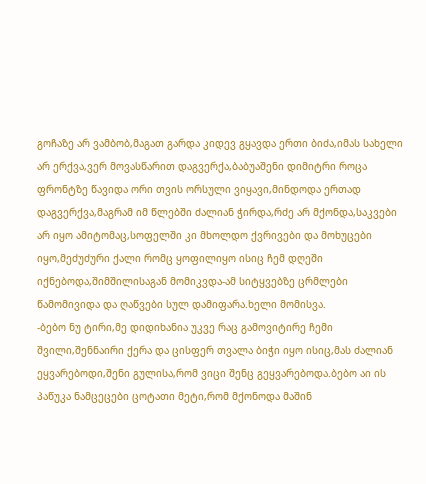გოჩაზე არ ვამბობ,მაგათ გარდა კიდევ გყავდა ერთი ბიძა,იმას სახელი არ ერქვა,ვერ მოვასწარით დაგვერქა,ბაბუაშენი დიმიტრი როცა ფრონტზე წავიდა ორი თვის ორსული ვიყავი,მინდოდა ერთად დაგვერქვა,მაგრამ იმ წლებში ძალიან ჭირდა,რძე არ მქონდა,საკვები არ იყო ამიტომაც,სოფელში კი მხოლდო ქვრივები და მოხუცები იყო,მეძუძური ქალი რომც ყოფილიყო ისიც ჩემ დღეში იქნებოდა,შიმშილისაგან მომიკვდა-ამ სიტყვებზე ცრმლები წამომივიდა და ღაწვები სულ დამიფარა.ხელი მომისვა.
-ბებო ნუ ტირი,მე დიდიხანია უკვე რაც გამოვიტირე ჩემი შვილი,შენნაირი ქერა და ცისფერ თვალა ბიჭი იყო ისიც,მას ძალიან ეყვარებოდი,შენი გულისა,რომ ვიცი შენც გეყვარებოდა.ბებო აი ის პაწუკა ნამცეცები ცოტათი მეტი,რომ მქონოდა მაშინ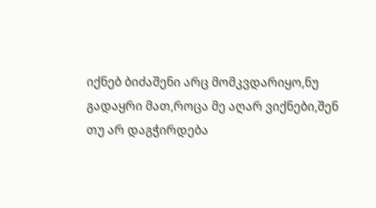იქნებ ბიძაშენი არც მომკვდარიყო,ნუ გადაყრი მათ,როცა მე აღარ ვიქნები,შენ თუ არ დაგჭირდება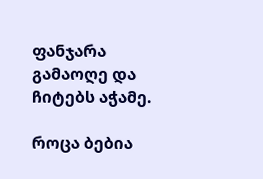ფანჯარა გამაოღე და  ჩიტებს აჭამე.

როცა ბებია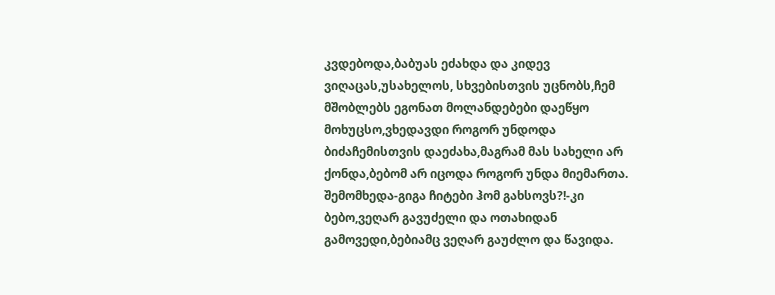კვდებოდა,ბაბუას ეძახდა და კიდევ ვიღაცას,უსახელოს, სხვებისთვის უცნობს,ჩემ მშობლებს ეგონათ მოლანდებები დაეწყო მოხუცსო,ვხედავდი როგორ უნდოდა ბიძაჩემისთვის დაეძახა,მაგრამ მას სახელი არ ქონდა,ბებომ არ იცოდა როგორ უნდა მიემართა. შემომხედა-გიგა ჩიტები ჰომ გახსოვს?!-კი ბებო,ვეღარ გავუძელი და ოთახიდან გამოვედი,ბებიამც ვეღარ გაუძლო და წავიდა.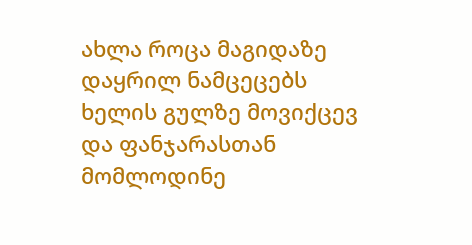ახლა როცა მაგიდაზე დაყრილ ნამცეცებს ხელის გულზე მოვიქცევ და ფანჯარასთან მომლოდინე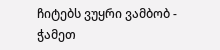ჩიტებს ვუყრი ვამბობ - ჭამეთ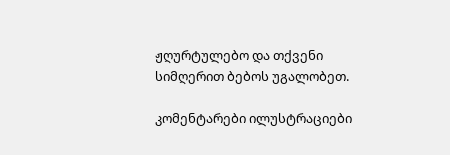ჟღურტულებო და თქვენი სიმღერით ბებოს უგალობეთ.

კომენტარები ილუსტრაციები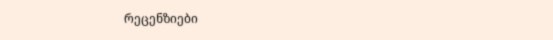რეცენზიები